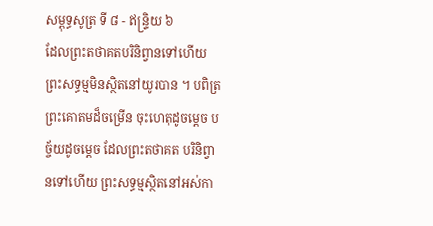សម្ពុទ្ធសូត្រ ទី ៨ - ឥន្ទ្រិយ ៦
ដែលព្រះតថាគតបរិនិព្វានទៅហើយ ព្រះសទ្ធម្មមិនស្ថិតនៅយូរបាន ។ បពិត្រ ព្រះគោតមដ៏ចម្រើន ចុះហេតុដូចម្តេច បច្ច័យដូចម្តេច ដែលព្រះតថាគត បរិនិព្វានទៅហើយ ព្រះសទ្ធម្មស្ថិតនៅអស់កា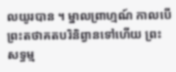លយូរបាន ។ ម្នាលព្រាហ្មណ៍ កាលបើព្រះតថាគតបរិនិព្វានទៅហើយ ព្រះសទ្ធម្ម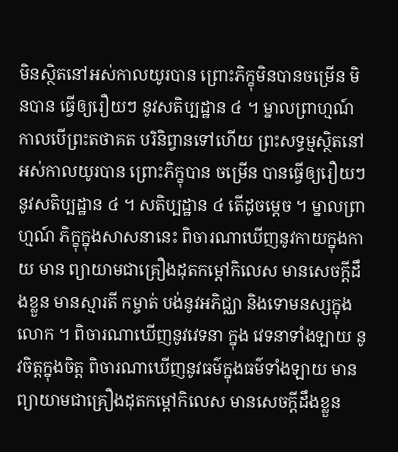មិនស្ថិតនៅអស់កាលយូរបាន ព្រោះភិក្ខុមិនបានចម្រើន មិនបាន ធ្វើឲ្យរឿយៗ នូវសតិប្បដ្ឋាន ៤ ។ ម្នាលព្រាហ្មណ៍ កាលបើព្រះតថាគត បរិនិព្វានទៅហើយ ព្រះសទ្ធម្មស្ថិតនៅអស់កាលយូរបាន ព្រោះភិក្ខុបាន ចម្រើន បានធ្វើឲ្យរឿយៗ នូវសតិប្បដ្ឋាន ៤ ។ សតិប្បដ្ឋាន ៤ តើដូចម្តេច ។ ម្នាលព្រាហ្មណ៍ ភិក្ខុក្នុងសាសនានេះ ពិចារណាឃើញនូវកាយក្នុងកាយ មាន ព្យាយាមជាគ្រឿងដុតកម្តៅកិលេស មានសេចក្តីដឹងខ្លួន មានស្មារតី កម្ចាត់ បង់នូវអភិជ្ឈា និងទោមនស្សក្នុងលោក ។ ពិចារណាឃើញនូវវេទនា ក្នុង វេទនាទាំងឡាយ នូវចិត្តក្នុងចិត្ត ពិចារណាឃើញនូវធម៌ក្នុងធម៌ទាំងឡាយ មានព្យាយាមជាគ្រឿងដុតកម្តៅកិលេស មានសេចក្តីដឹងខ្លួន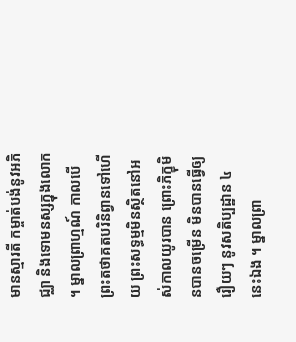មានស្មារតី កម្ចាត់បង់នូវអភិជ្ឈា និងទោមនស្សក្នុងលោក ។ ម្នាលព្រាហ្មណ៍ កាលបើ ព្រះតថាគតបរិនិព្វានទៅហើយ ព្រះសទ្ធម្មមិនស្ថិតនៅអស់កាលយូរបាន ព្រោះភិក្ខុមិនបានចម្រើន មិនបានធ្វើឲ្យរឿយៗ នូវសតិប្បដ្ឋាន ៤ នេះឯង ។ ម្នាលព្រា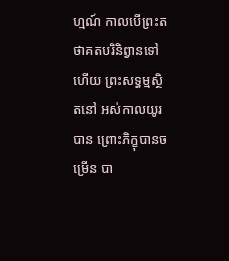ហ្មណ៍ កាលបើព្រះតថាគតបរិនិព្វានទៅហើយ ព្រះសទ្ធម្មស្ថិតនៅ អស់កាលយូរបាន ព្រោះភិក្ខុបានចម្រើន បា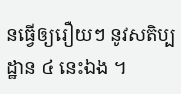នធ្វើឲ្យរឿយៗ នូវសតិប្បដ្ឋាន ៤ នេះឯង ។